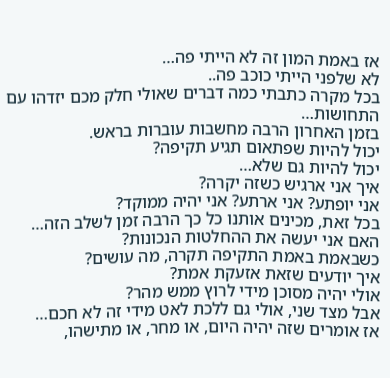אז באמת המון זה לא הייתי פה…
לא שלפני הייתי כוכב פה..
בכל מקרה כתבתי כמה דברים שאולי חלק מכם יזדהו עם התחושות…
בזמן האחרון הרבה מחשבות עוברות בראש.
יכול להיות שפתאום תגיע תקיפה?
יכול להיות גם שלא…
איך אני ארגיש כשזה יקרה?
אני יופתע? אני ארתע? אני יהיה ממוקד?
בכל זאת, מכינים אותנו כל כך הרבה זמן לשלב הזה…
האם אני יעשה את ההחלטות הנכונות?
כשבאמת באמת התקיפה תקרה, מה עושים?
איך יודעים שזאת אזעקת אמת?
אולי יהיה מסוכן מידי לרוץ ממש מהר?
אבל מצד שני, אולי גם ללכת לאט מידי זה לא חכם…
אז אומרים שזה יהיה היום, או מחר, או מתישהו,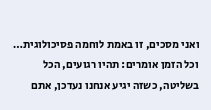ואני מסכים, זו באמת לוחמה פסיכולוגית…
וכל הזמן אומרים: תהיו רגועים, הכל בשליטה, כשזה יגיע אנחנו נעדכן, אתם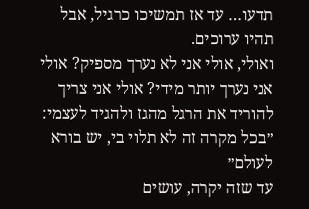תדעו… עד אז תמשיכו כרגיל, אבל תהיו ערוכים.
ואולי, אולי אני לא נערך מספיק? אולי אני נערך יותר מידי? אולי אני צריך להוריד את הרגל מהגז ולהגיד לעצמי: ״בכל מקרה זה לא תלוי בי, יש בורא לעולם״
עד שזה יקרה, עושים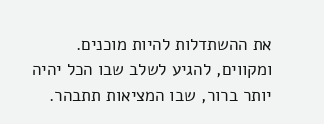את ההשתדלות להיות מוכנים.
ומקווים, להגיע לשלב שבו הכל יהיה יותר ברור, שבו המציאות תתבהר.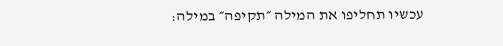עכשיו תחליפו את המילה ״תקיפה״ במילה: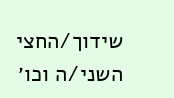שידוך/החצי השני/ה וכו׳